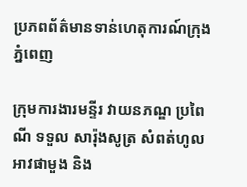ប្រភពព័ត៌មានទាន់ហេតុការណ៍ក្រុងភ្នំពេញ

ក្រុមការងារមន្ទីរ វាយនភណ្ឌ ប្រពៃណី ទទួល សារ៉ុងសូត្រ សំពត់ហូល អាវផាមួង និង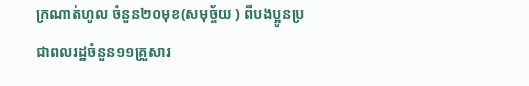ក្រណាត់ហូល ចំនួន២០មុខ(សមុច្ច័យ ) ពីបងប្អូនប្រជាពលរដ្ឋចំនួន១១គ្រួសារ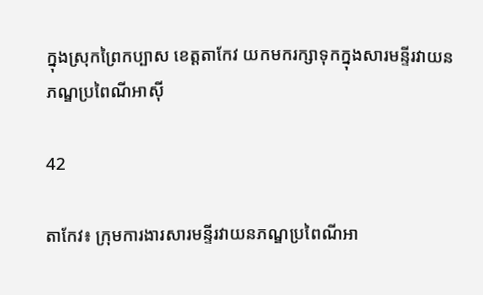ក្នុងស្រុកព្រៃកប្បាស ខេត្តតាកែវ យកមករក្សាទុកក្នុងសារមន្ទីរវាយនភណ្ឌប្រពៃណីអាស៊ី

42

តាកែវ៖ ក្រុមការងារសារមន្ទីរវាយនភណ្ឌប្រពៃណីអា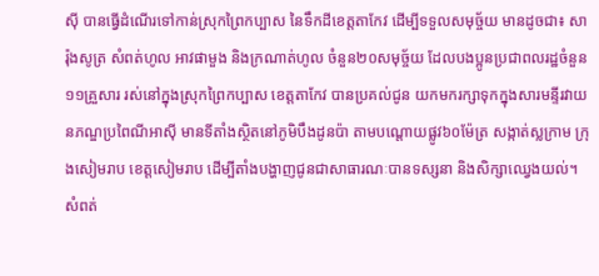ស៊ី បានធ្វើដំណើរទៅកាន់ស្រុកព្រៃកប្បាស នៃទឹកដីខេត្តតាកែវ ដើម្បីទទួលសមុច្ច័យ មានដូចជា៖ សារ៉ុងសូត្រ សំពត់ហូល អាវផាមួង និងក្រណាត់ហូល ចំនួន២០សមុច្ច័យ ដែលបងប្អូនប្រជាពលរដ្ឋចំនួន១១គ្រួសារ រស់នៅក្នុងស្រុកព្រៃកប្បាស ខេត្តតាកែវ បានប្រគល់ជូន យកមករក្សាទុកក្នុងសារមន្ទីរវាយនភណ្ឌប្រពៃណីអាស៊ី មានទីតាំងស្ថិតនៅភូមិបឹងដូនប៉ា តាមបណ្តោយផ្លូវ៦០ម៉ែត្រ សង្កាត់ស្លក្រាម ក្រុងសៀមរាប ខេត្តសៀមរាប ដើម្បីតាំងបង្ហាញជូនជាសាធារណៈបានទស្សនា និងសិក្សាឈ្វេងយល់។
សំពត់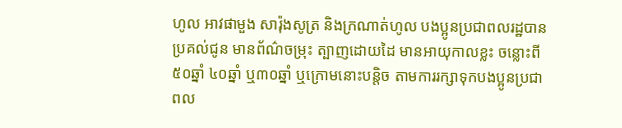ហូល អាវផាមួង សារ៉ុងសូត្រ និងក្រណាត់ហូល បងប្អូនប្រជាពលរដ្ឋបានប្រគល់ជូន មានព័ណ៌ចម្រុះ ត្បាញដោយដៃ មានអាយុកាលខ្លះ ចន្លោះពី៥០ឆ្នាំ ៤០ឆ្នាំ ឬ៣០ឆ្នាំ ឬក្រោមនោះបន្តិច តាមការរក្សាទុកបងប្អូនប្រជាពល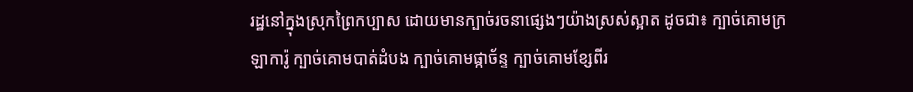រដ្ឋនៅក្នុងស្រុកព្រៃកប្បាស ដោយមានក្បាច់រចនាផ្សេងៗយ៉ាងស្រស់ស្អាត ដូចជា៖ ក្បាច់គោមក្រឡាការ៉ូ ក្បាច់គោមបាត់ដំបង ក្បាច់គោមផ្កាច័ន្ទ ក្បាច់គោមខ្សែពីរ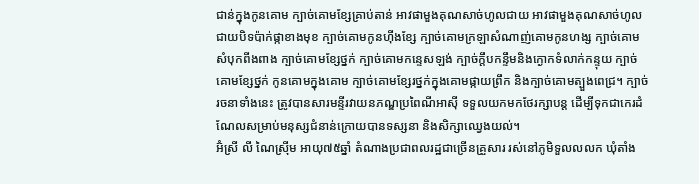ជាន់ក្នុងកូនគោម ក្បាច់គោមខ្សែគ្រាប់តាន់ អាវផាមួងគុណសាច់ហូលជាយ អាវផាមួងគុណសាច់ហូលជាយបិទប៉ាក់ផ្កាខាងមុខ ក្បាច់គោមកូនហ៊ីងខ្សែ ក្បាច់គោមក្រឡាសំណាញ់គោមកូនហង្ស ក្បាច់គោមសំបុកពីងពាង ក្បាច់គោមខ្សែថ្នក់ ក្បាច់គោមកន្ទេសឡង់ ក្បាច់ក្តឹបកន្ទឹមនិងក្ងោកទំលាក់កន្ទុយ ក្បាច់គោមខ្សែថ្នក់ កូនគោមក្នុងគោម ក្បាច់គោមខ្សែរថ្នក់ក្នុងគោមផ្កាយព្រឹក និងក្បាច់គោមត្បួងពេជ្រ។ ក្បាច់រចនាទាំងនេះ ត្រូវបានសារមន្ទីរវាយនភណ្ឌប្រពៃណីអាស៊ី ទទួលយកមកថែរក្សាបន្ត ដើម្បីទុកជាកេរដំណែលសម្រាប់មនុស្សជំនាន់ក្រោយបានទស្សនា និងសិក្សាឈ្វេងយល់។
អ៊ំស្រី លី ណៃស្រ៊ីម អាយុ៧៥ឆ្នាំ តំណាងប្រជាពលរដ្ឋជាច្រើនគ្រួសារ រស់នៅភូមិទួលលលក ឃុំតាំង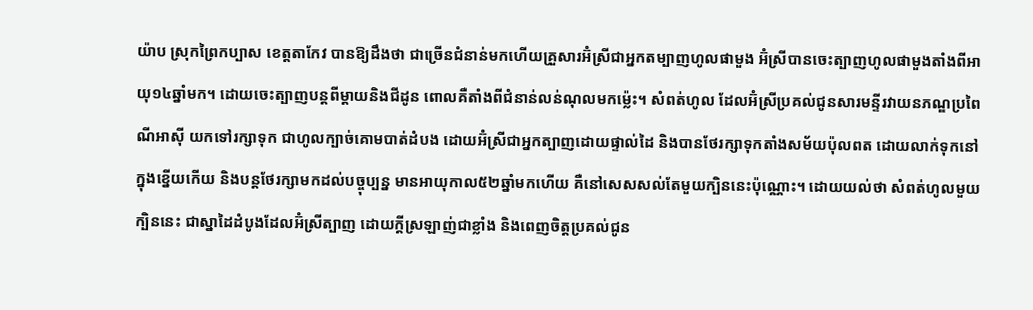យ៉ាប ស្រុកព្រៃកប្បាស ខេត្តតាកែវ បានឱ្យដឹងថា ជាច្រើនជំនាន់មកហើយគ្រួសារអ៊ំស្រីជាអ្នកតម្បាញហូលផាមួង អ៊ំស្រីបានចេះត្បាញហូលផាមួងតាំងពីអាយុ១៤ឆ្នាំមក។ ដោយចេះត្បាញបន្តពីម្តាយនិងជីដូន ពោលគឺតាំងពីជំនាន់លន់ណុលមកម្ល៉េះ។ សំពត់ហូល ដែលអ៊ំស្រីប្រគល់ជូនសារមន្ទីរវាយនភណ្ឌប្រពៃណីអាស៊ី យកទៅរក្សាទុក ជាហូលក្បាច់គោមបាត់ដំបង ដោយអ៊ំស្រីជាអ្នកត្បាញដោយផ្ទាល់ដៃ និងបានថែរក្សាទុកតាំងសម័យប៉ុលពត ដោយលាក់ទុកនៅក្នុងខ្នើយកើយ និងបន្តថែរក្សាមកដល់បច្ចុប្បន្ន មានអាយុកាល៥២ឆ្នាំមកហើយ គឺនៅសេសសល់តែមួយក្បិននេះប៉ុណ្ណោះ។ ដោយយល់ថា សំពត់ហូលមួយក្បិននេះ ជាស្នាដៃដំបូងដែលអ៊ំស្រីត្បាញ ដោយក្តីស្រឡាញ់ជាខ្លាំង និងពេញចិត្តប្រគល់ជូន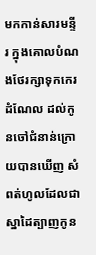មកកាន់សារមន្ទីរ ក្នុងគោលបំណងថែរក្សាទុកកេរដំណែល ដល់កូនចៅជំនាន់ក្រោយបានឃើញ សំពត់ហូលដែលជាស្នាដៃត្បាញកូន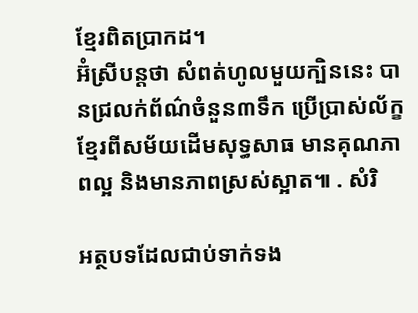ខ្មែរពិតប្រាកដ។
អ៊ំស្រីបន្តថា សំពត់ហូលមួយក្បិននេះ បានជ្រលក់ព័ណ៌ចំនួន៣ទឹក ប្រើប្រាស់ល័ក្ខខ្មែរពីសម័យដើមសុទ្ធសាធ មានគុណភាពល្អ និងមានភាពស្រស់ស្អាត៕ . សំរិ

អត្ថបទដែលជាប់ទាក់ទង